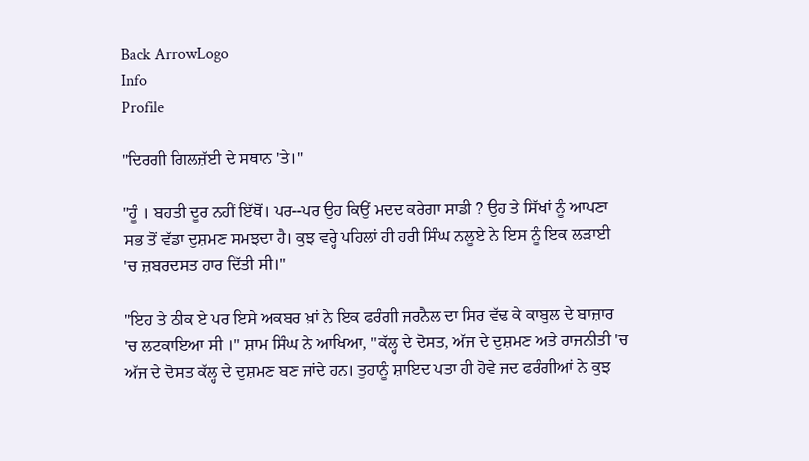Back ArrowLogo
Info
Profile

"ਦਿਰਗੀ ਗਿਲਜ਼ੱਈ ਦੇ ਸਥਾਨ 'ਤੇ।"

"ਹੂੰ । ਬਹਤੀ ਦੂਰ ਨਹੀਂ ਇੱਥੋਂ। ਪਰ--ਪਰ ਉਹ ਕਿਉਂ ਮਦਦ ਕਰੇਗਾ ਸਾਡੀ ? ਉਹ ਤੇ ਸਿੱਖਾਂ ਨੂੰ ਆਪਣਾ ਸਭ ਤੋਂ ਵੱਡਾ ਦੁਸ਼ਮਣ ਸਮਝਦਾ ਹੈ। ਕੁਝ ਵਰ੍ਹੇ ਪਹਿਲਾਂ ਹੀ ਹਰੀ ਸਿੰਘ ਨਲੂਏ ਨੇ ਇਸ ਨੂੰ ਇਕ ਲੜਾਈ 'ਚ ਜ਼ਬਰਦਸਤ ਹਾਰ ਦਿੱਤੀ ਸੀ।"

"ਇਹ ਤੇ ਠੀਕ ਏ ਪਰ ਇਸੇ ਅਕਬਰ ਖ਼ਾਂ ਨੇ ਇਕ ਫਰੰਗੀ ਜਰਨੈਲ ਦਾ ਸਿਰ ਵੱਢ ਕੇ ਕਾਬੁਲ ਦੇ ਬਾਜ਼ਾਰ 'ਚ ਲਟਕਾਇਆ ਸੀ ।" ਸ਼ਾਮ ਸਿੰਘ ਨੇ ਆਖਿਆ, "ਕੱਲ੍ਹ ਦੇ ਦੋਸਤ, ਅੱਜ ਦੇ ਦੁਸ਼ਮਣ ਅਤੇ ਰਾਜਨੀਤੀ 'ਚ ਅੱਜ ਦੇ ਦੋਸਤ ਕੱਲ੍ਹ ਦੇ ਦੁਸ਼ਮਣ ਬਣ ਜਾਂਦੇ ਹਨ। ਤੁਹਾਨੂੰ ਸ਼ਾਇਦ ਪਤਾ ਹੀ ਹੋਵੇ ਜਦ ਫਰੰਗੀਆਂ ਨੇ ਕੁਝ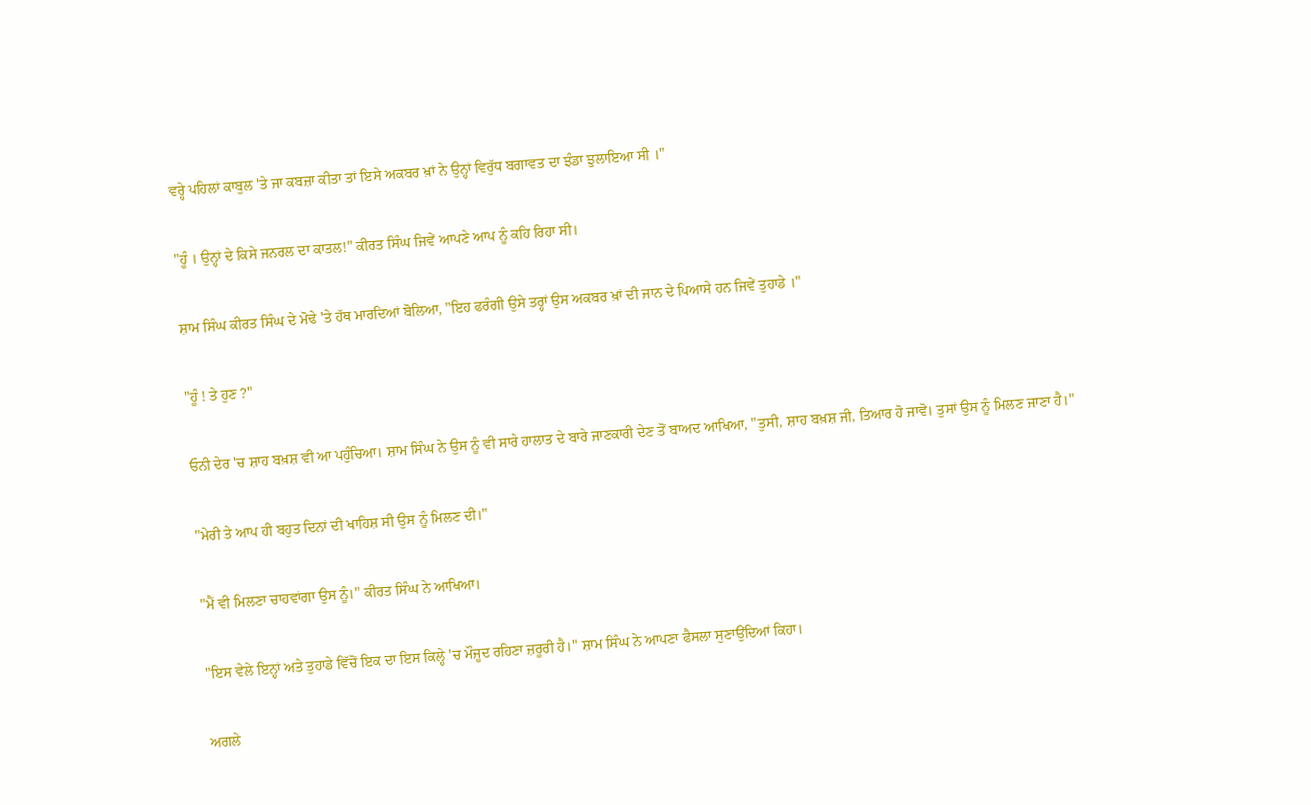ਵਰ੍ਹੇ ਪਹਿਲਾਂ ਕਾਬੁਲ 'ਤੇ ਜਾ ਕਬਜ਼ਾ ਕੀਤਾ ਤਾਂ ਇਸੇ ਅਕਬਰ ਖ਼ਾਂ ਨੇ ਉਨ੍ਹਾਂ ਵਿਰੁੱਧ ਬਗਾਵਤ ਦਾ ਝੰਡਾ ਝੁਲਾਇਆ ਸੀ ।"

"ਹੂੰ । ਉਨ੍ਹਾਂ ਦੇ ਕਿਸੇ ਜਨਰਲ ਦਾ ਕਾਤਲ!" ਕੀਰਤ ਸਿੰਘ ਜਿਵੇਂ ਆਪਣੇ ਆਪ ਨੂੰ ਕਹਿ ਰਿਹਾ ਸੀ।

ਸ਼ਾਮ ਸਿੰਘ ਕੀਰਤ ਸਿੰਘ ਦੇ ਮੋਢੇ 'ਤੇ ਹੱਥ ਮਾਰਦਿਆਂ ਬੋਲਿਆ, "ਇਹ ਫਰੰਗੀ ਉਸੇ ਤਰ੍ਹਾਂ ਉਸ ਅਕਬਰ ਖ਼ਾਂ ਦੀ ਜਾਨ ਦੇ ਪਿਆਸੇ ਹਨ ਜਿਵੇਂ ਤੁਹਾਡੇ ।"

"ਹੂੰ ! ਤੇ ਹੁਣ ?"

ਓਨੀ ਦੇਰ 'ਚ ਸ਼ਾਹ ਬਖ਼ਸ਼ ਵੀ ਆ ਪਹੁੰਚਿਆ। ਸ਼ਾਮ ਸਿੰਘ ਨੇ ਉਸ ਨੂੰ ਵੀ ਸਾਰੇ ਹਾਲਾਤ ਦੇ ਬਾਰੇ ਜਾਣਕਾਰੀ ਦੇਣ ਤੋਂ ਬਾਅਦ ਆਖਿਆ, "ਤੁਸੀ, ਸ਼ਾਹ ਬਖ਼ਸ਼ ਜੀ, ਤਿਆਰ ਹੋ ਜਾਵੋ। ਤੁਸਾਂ ਉਸ ਨੂੰ ਮਿਲਣ ਜਾਣਾ ਹੈ।"

"ਮੇਰੀ ਤੇ ਆਪ ਹੀ ਬਹੁਤ ਦਿਨਾਂ ਦੀ ਖਾਹਿਸ਼ ਸੀ ਉਸ ਨੂੰ ਮਿਲਣ ਦੀ।"

"ਮੈਂ ਵੀ ਮਿਲਣਾ ਚਾਹਵਾਂਗਾ ਉਸ ਨੂੰ।" ਕੀਰਤ ਸਿੰਘ ਨੇ ਆਖਿਆ।

"ਇਸ ਵੇਲੇ ਇਨ੍ਹਾਂ ਅਤੇ ਤੁਹਾਡੇ ਵਿੱਚੋਂ ਇਕ ਦਾ ਇਸ ਕਿਲ੍ਹੇ 'ਚ ਮੌਜੂਦ ਰਹਿਣਾ ਜ਼ਰੂਰੀ ਹੈ।" ਸ਼ਾਮ ਸਿੰਘ ਨੇ ਆਪਣਾ ਫੈਸਲਾ ਸੁਣਾਉਂਦਿਆਂ ਕਿਹਾ।

ਅਗਲੇ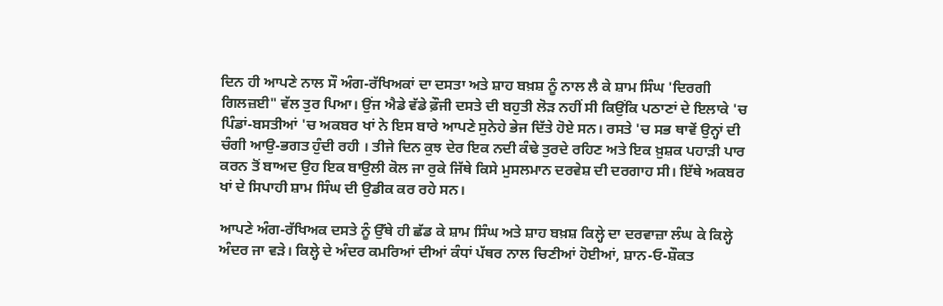ਦਿਨ ਹੀ ਆਪਣੇ ਨਾਲ ਸੌ ਅੰਗ-ਰੱਖਿਅਕਾਂ ਦਾ ਦਸਤਾ ਅਤੇ ਸ਼ਾਹ ਬਖ਼ਸ਼ ਨੂੰ ਨਾਲ ਲੈ ਕੇ ਸ਼ਾਮ ਸਿੰਘ 'ਦਿਰਗੀ ਗਿਲਜ਼ਈ" ਵੱਲ ਤੁਰ ਪਿਆ। ਉਂਜ ਐਡੇ ਵੱਡੇ ਫ਼ੌਜੀ ਦਸਤੇ ਦੀ ਬਹੁਤੀ ਲੋੜ ਨਹੀਂ ਸੀ ਕਿਉਂਕਿ ਪਠਾਣਾਂ ਦੇ ਇਲਾਕੇ 'ਚ ਪਿੰਡਾਂ-ਬਸਤੀਆਂ 'ਚ ਅਕਬਰ ਖਾਂ ਨੇ ਇਸ ਬਾਰੇ ਆਪਣੇ ਸੁਨੇਹੇ ਭੇਜ ਦਿੱਤੇ ਹੋਏ ਸਨ। ਰਸਤੇ 'ਚ ਸਭ ਥਾਵੇਂ ਉਨ੍ਹਾਂ ਦੀ ਚੰਗੀ ਆਉ-ਭਗਤ ਹੁੰਦੀ ਰਹੀ । ਤੀਜੇ ਦਿਨ ਕੁਝ ਦੇਰ ਇਕ ਨਦੀ ਕੰਢੇ ਤੁਰਦੇ ਰਹਿਣ ਅਤੇ ਇਕ ਖ਼ੁਸ਼ਕ ਪਹਾੜੀ ਪਾਰ ਕਰਨ ਤੋਂ ਬਾਅਦ ਉਹ ਇਕ ਬਾਉਲੀ ਕੋਲ ਜਾ ਰੁਕੇ ਜਿੱਥੇ ਕਿਸੇ ਮੁਸਲਮਾਨ ਦਰਵੇਸ਼ ਦੀ ਦਰਗਾਹ ਸੀ। ਇੱਥੇ ਅਕਬਰ ਖਾਂ ਦੇ ਸਿਪਾਹੀ ਸ਼ਾਮ ਸਿੰਘ ਦੀ ਉਡੀਕ ਕਰ ਰਹੇ ਸਨ।

ਆਪਣੇ ਅੰਗ-ਰੱਖਿਅਕ ਦਸਤੇ ਨੂੰ ਉੱਥੇ ਹੀ ਛੱਡ ਕੇ ਸ਼ਾਮ ਸਿੰਘ ਅਤੇ ਸ਼ਾਹ ਬਖ਼ਸ਼ ਕਿਲ੍ਹੇ ਦਾ ਦਰਵਾਜ਼ਾ ਲੰਘ ਕੇ ਕਿਲ੍ਹੇ ਅੰਦਰ ਜਾ ਵੜੇ। ਕਿਲ੍ਹੇ ਦੇ ਅੰਦਰ ਕਮਰਿਆਂ ਦੀਆਂ ਕੰਧਾਂ ਪੱਥਰ ਨਾਲ ਚਿਣੀਆਂ ਹੋਈਆਂ, ਸ਼ਾਨ-ਓ-ਸ਼ੌਕਤ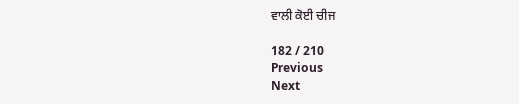ਵਾਲੀ ਕੋਈ ਚੀਜ

182 / 210
Previous
Next